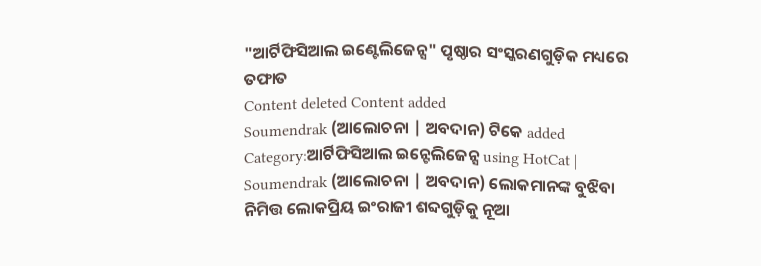"ଆର୍ଟିଫିସିଆଲ ଇଣ୍ଟେଲିଜେନ୍ସ" ପୃଷ୍ଠାର ସଂସ୍କରଣଗୁଡ଼ିକ ମଧ୍ୟରେ ତଫାତ
Content deleted Content added
Soumendrak (ଆଲୋଚନା | ଅବଦାନ) ଟିକେ added Category:ଆର୍ଟିଫିସିଆଲ ଇନ୍ଟେଲିଜେନ୍ସ using HotCat |
Soumendrak (ଆଲୋଚନା | ଅବଦାନ) ଲୋକମାନଙ୍କ ବୁଝିବା ନିମିତ୍ତ ଲୋକପ୍ରିୟ ଇଂରାଜୀ ଶବ୍ଦଗୁଡ଼ିକୁ ନୂଆ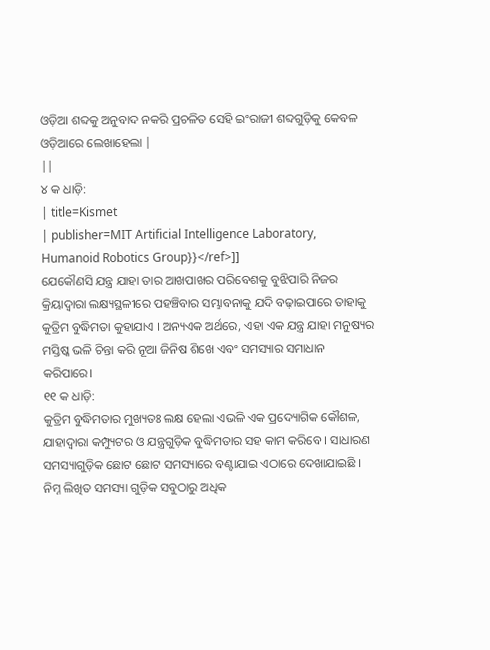ଓଡ଼ିଆ ଶବ୍ଦକୁ ଅନୁବାଦ ନକରି ପ୍ରଚଳିତ ସେହି ଇଂରାଜୀ ଶବ୍ଦଗୁଡ଼ିକୁ କେବଳ ଓଡ଼ିଆରେ ଲେଖାହେଲା |
||
୪ କ ଧାଡ଼ି:
| title=Kismet
| publisher=MIT Artificial Intelligence Laboratory, Humanoid Robotics Group}}</ref>]]
ଯେକୌଣସି ଯନ୍ତ୍ର ଯାହା ତାର ଆଖପାଖର ପରିବେଶକୁ ବୁଝିପାରି ନିଜର କ୍ରିୟାଦ୍ୱାରା ଲକ୍ଷ୍ୟସ୍ଥଳୀରେ ପହଞ୍ଚିବାର ସମ୍ଭାବନାକୁ ଯଦି ବଢ଼ାଇପାରେ ତାହାକୁ କୁତ୍ରିମ ବୁଦ୍ଧିମତା କୁହାଯାଏ । ଅନ୍ୟଏକ ଅର୍ଥରେ, ଏହା ଏକ ଯନ୍ତ୍ର ଯାହା ମନୁଷ୍ୟର ମସ୍ତିଷ୍କ ଭଳି ଚିନ୍ତା କରି ନୂଆ ଜିନିଷ ଶିଖେ ଏବଂ ସମସ୍ୟାର ସମାଧାନ କରିପାରେ।
୧୧ କ ଧାଡ଼ି:
କୁତ୍ରିମ ବୁଦ୍ଧିମତାର ମୁଖ୍ୟତଃ ଲକ୍ଷ ହେଲା ଏଭଳି ଏକ ପ୍ରଦ୍ୟୋଗିକ କୌଶଳ, ଯାହାଦ୍ୱାରା କମ୍ପ୍ୟୁଟର ଓ ଯନ୍ତ୍ରଗୁଡ଼ିକ ବୁଦ୍ଧିମତାର ସହ କାମ କରିବେ । ସାଧାରଣ ସମସ୍ୟାଗୁଡ଼ିକ ଛୋଟ ଛୋଟ ସମସ୍ୟାରେ ବଣ୍ଟାଯାଇ ଏଠାରେ ଦେଖାଯାଇଛି । ନିମ୍ନ ଲିଖିତ ସମସ୍ୟା ଗୁଡ଼ିକ ସବୁଠାରୁ ଅଧିକ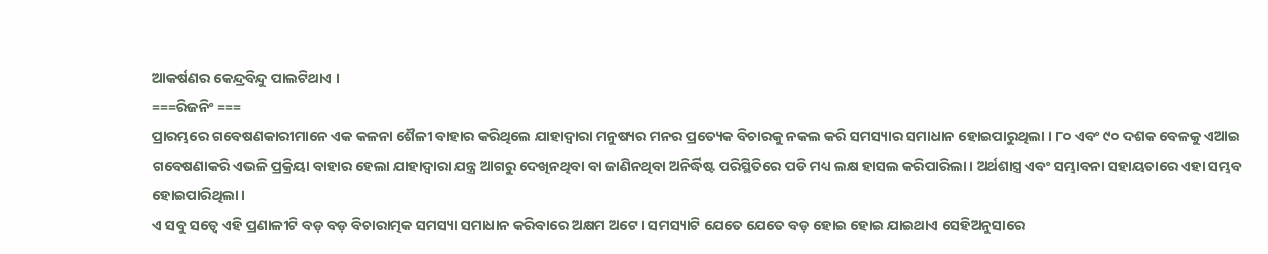ଆକର୍ଷଣର କେନ୍ଦ୍ରବିନ୍ଦୁ ପାଲଟିଥାଏ ।
===ରିଜନିଂ ===
ପ୍ରାରମ୍ଭରେ ଗବେଷଣକାରୀମାନେ ଏକ କଳନା ଶୈଳୀ ବାହାର କରିଥିଲେ ଯାହାଦ୍ୱାରା ମନୁଷ୍ୟର ମନର ପ୍ରତ୍ୟେକ ବିଚାରକୁ ନକଲ କରି ସମସ୍ୟାର ସମାଧାନ ହୋଇପାରୁଥିଲା । ୮୦ ଏବଂ ୯୦ ଦଶକ ବେଳକୁ ଏଆଇ ଗବେଷଣାକରି ଏଭଳି ପ୍ରକ୍ରିୟା ବାହାର ହେଲା ଯାହାଦ୍ୱାରା ଯନ୍ତ୍ର ଆଗରୁ ଦେଖିନଥିବା ବା ଜାଣିନଥିବା ଅନିର୍ଦ୍ଧିଷ୍ଟ ପରିସ୍ଥିତିରେ ପଡି ମଧ୍ୟ ଲକ୍ଷ ହାସଲ କରିପାରିଲା। ଅର୍ଥଶାସ୍ତ୍ର ଏବଂ ସମ୍ଭାବନା ସହାୟତାରେ ଏହା ସମ୍ଭବ ହୋଇପାରିଥିଲା।
ଏ ସବୁ ସତ୍ୱେ ଏହି ପ୍ରଣାଳୀଟି ବଡ଼ ବଡ଼ ବିଚାରାତ୍ମକ ସମସ୍ୟା ସମାଧାନ କରିବାରେ ଅକ୍ଷମ ଅଟେ । ସମସ୍ୟାଟି ଯେତେ ଯେତେ ବଡ଼ ହୋଇ ହୋଇ ଯାଇଥାଏ ସେହିଅନୁସାରେ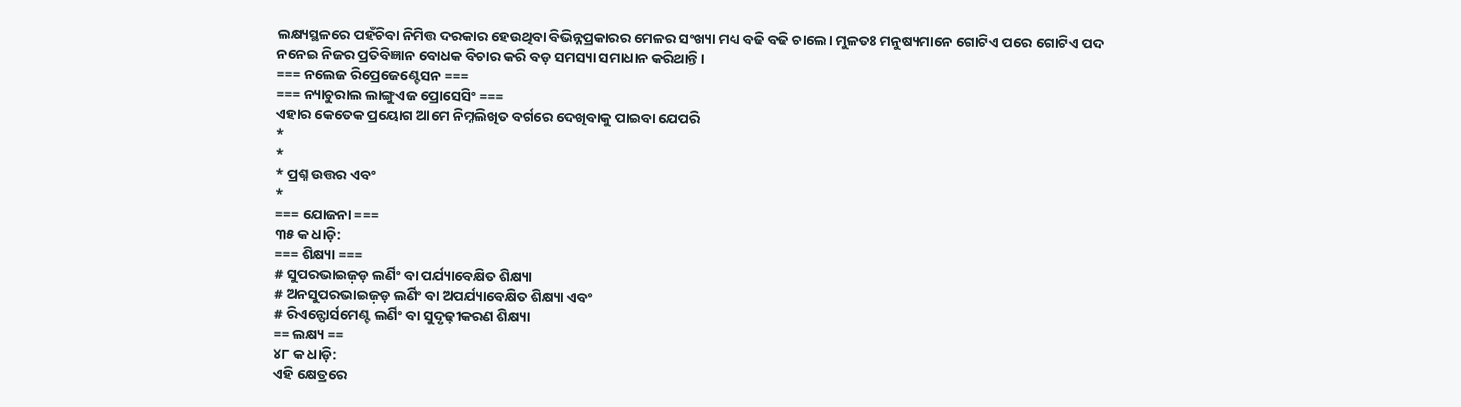ଲକ୍ଷ୍ୟସ୍ଥଳରେ ପହଁଚିବା ନିମିତ୍ତ ଦରକାର ହେଉଥିବା ବିଭିନ୍ନପ୍ରକାରର ମେଳର ସଂଖ୍ୟା ମଧ୍ୟ ବଢି ବଢି ଚାଲେ। ମୁଳତଃ ମନୁଷ୍ୟମାନେ ଗୋଟିଏ ପରେ ଗୋଟିଏ ପଦ ନନେଇ ନିଜର ପ୍ରତିବିଜ୍ଞାନ ବୋଧକ ବିଚାର କରି ବଡ଼ ସମସ୍ୟା ସମାଧାନ କରିଥାନ୍ତି।
=== ନଲେଜ ରିପ୍ରେଜେଣ୍ଟେସନ ===
=== ନ୍ୟାଚୁରାଲ ଲାଙ୍ଗୁଏଜ ପ୍ରୋସେସିଂ ===
ଏହାର କେତେକ ପ୍ରୟୋଗ ଆମେ ନିମ୍ନଲିଖିତ ବର୍ଗରେ ଦେଖିବାକୁ ପାଇବା ଯେପରି
*
*
* ପ୍ରଶ୍ନ ଉତ୍ତର ଏବଂ
*
=== ଯୋଜନା ===
୩୫ କ ଧାଡ଼ି:
=== ଶିକ୍ଷ୍ୟା ===
# ସୁପରଭାଇଜ଼ଡ଼ ଲର୍ଣିଂ ବା ପର୍ଯ୍ୟାବେକ୍ଷିତ ଶିକ୍ଷ୍ୟା
# ଅନସୁପରଭାଇଜ଼ଡ଼ ଲର୍ଣିଂ ବା ଅପର୍ଯ୍ୟାବେକ୍ଷିତ ଶିକ୍ଷ୍ୟା ଏବଂ
# ରିଏନ୍ଫୋର୍ସମେଣ୍ଟ ଲର୍ଣିଂ ବା ସୁଦୃଢ଼ୀକରଣ ଶିକ୍ଷ୍ୟା
== ଲକ୍ଷ୍ୟ ==
୪୮ କ ଧାଡ଼ି:
ଏହି କ୍ଷେତ୍ରରେ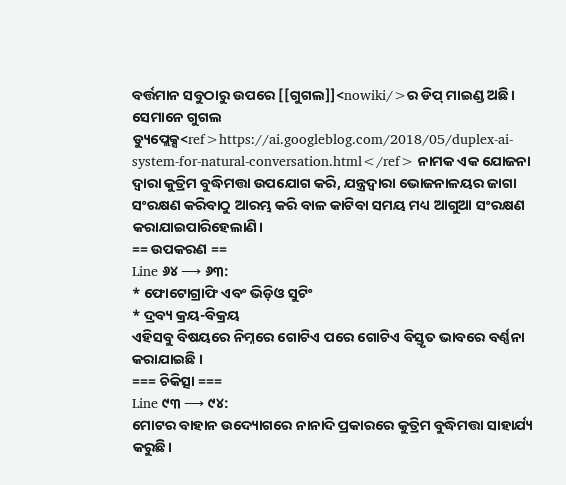ବର୍ତ୍ତମାନ ସବୁଠାରୁ ଉପରେ [[ଗୁଗଲ]]<nowiki/>ର ଡିପ୍ ମାଇଣ୍ଡ ଅଛି। ସେମାନେ ଗୁଗଲ ଡ୍ୟୁପ୍ଲେକ୍ସ<ref>https://ai.googleblog.com/2018/05/duplex-ai-system-for-natural-conversation.html</ref> ନାମକ ଏକ ଯୋଜନା ଦ୍ୱାରା କୁତ୍ରିମ ବୁଦ୍ଧିମତ୍ତା ଉପଯୋଗ କରି, ଯନ୍ତ୍ରଦ୍ୱାରା ଭୋଜନାଳୟର ଜାଗା ସଂରକ୍ଷଣ କରିବାଠୁ ଆରମ୍ଭ କରି ବାଳ କାଟିବା ସମୟ ମଧ୍ୟ ଆଗୁଆ ସଂରକ୍ଷଣ କରାଯାଇପାରିହେଲାଣି।
== ଉପକରଣ ==
Line ୬୪ ⟶ ୬୩:
* ଫୋଟୋଗ୍ରାଫି ଏବଂ ଭିଡ଼ିଓ ସୁଟିଂ
* ଦ୍ରବ୍ୟ କ୍ରୟ-ବିକ୍ରୟ
ଏହିସବୁ ବିଷୟରେ ନିମ୍ନରେ ଗୋଟିଏ ପରେ ଗୋଟିଏ ବିସ୍ତୃତ ଭାବରେ ବର୍ଣ୍ଣନା କରାଯାଇଛି ।
=== ଚିକିତ୍ସା ===
Line ୯୩ ⟶ ୯୪:
ମୋଟର ବାହାନ ଉଦ୍ୟୋଗରେ ନାନାଦି ପ୍ରକାରରେ କୁତ୍ରିମ ବୁଦ୍ଧିମତ୍ତା ସାହାର୍ଯ୍ୟ କରୁଛି।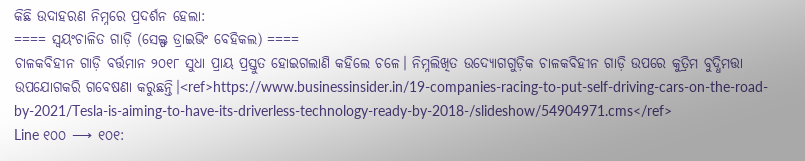କିଛି ଉଦାହରଣ ନିମ୍ନରେ ପ୍ରଦର୍ଶନ ହେଲା:
==== ସ୍ୱୟଂଚାଳିତ ଗାଡ଼ି (ସେଲ୍ଫ ଡ୍ରାଇଭିଂ ବେହିକଲ) ====
ଚାଳକବିହୀନ ଗାଡ଼ି ବର୍ତ୍ତମାନ ୨୦୧୮ ସୁଧା ପ୍ରାୟ ପ୍ରସ୍ତୁତ ହୋଇଗଲାଣି କହିଲେ ଚଳେ। ନିମ୍ନଲିଖିତ ଉଦ୍ୟୋଗଗୁଡ଼ିକ ଚାଳକବିହୀନ ଗାଡ଼ି ଉପରେ କୁତ୍ରିମ ବୁଦ୍ଧିମତ୍ତା ଉପଯୋଗକରି ଗବେଷଣା କରୁଛନ୍ତି।<ref>https://www.businessinsider.in/19-companies-racing-to-put-self-driving-cars-on-the-road-by-2021/Tesla-is-aiming-to-have-its-driverless-technology-ready-by-2018-/slideshow/54904971.cms</ref>
Line ୧୦୦ ⟶ ୧୦୧: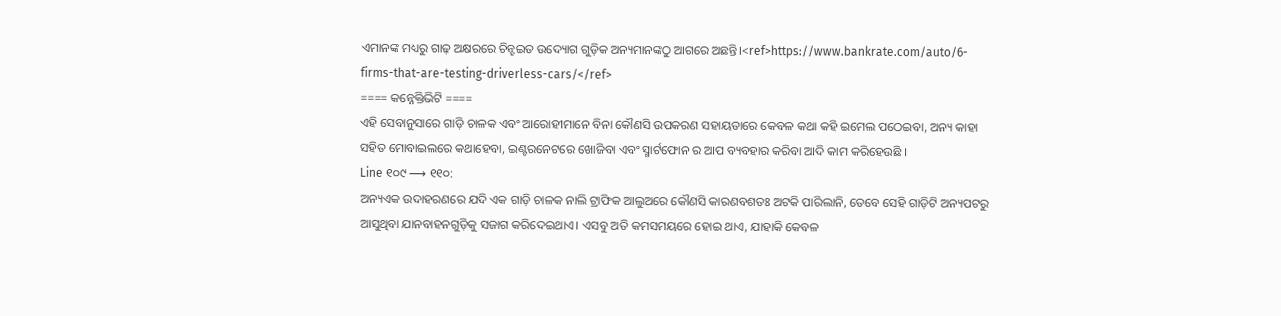ଏମାନଙ୍କ ମଧ୍ୟରୁ ଗାଢ଼ ଅକ୍ଷରରେ ଚିନ୍ହଇତ ଉଦ୍ୟୋଗ ଗୁଡ଼ିକ ଅନ୍ୟମାନଙ୍କଠୁ ଆଗରେ ଅଛନ୍ତି।<ref>https://www.bankrate.com/auto/6-firms-that-are-testing-driverless-cars/</ref>
==== କନ୍ନେକ୍ତିଭିଟି ====
ଏହି ସେବାନୁସାରେ ଗାଡ଼ି ଚାଳକ ଏବଂ ଆରୋହୀମାନେ ବିନା କୌଣସି ଉପକରଣ ସହାୟତାରେ କେବଳ କଥା କହି ଇମେଲ ପଠେଇବା, ଅନ୍ୟ କାହା ସହିତ ମୋବାଇଲରେ କଥାହେବା, ଇଣ୍ଟରନେଟରେ ଖୋଜିବା ଏବଂ ସ୍ମାର୍ଟଫୋନ ର ଆପ ବ୍ୟବହାର କରିବା ଆଦି କାମ କରିହେଉଛି ।
Line ୧୦୯ ⟶ ୧୧୦:
ଅନ୍ୟଏକ ଉଦାହରଣରେ ଯଦି ଏକ ଗାଡ଼ି ଚାଳକ ନାଲି ଟ୍ରାଫିକ ଆଲୁଅରେ କୌଣସି କାରଣବଶତଃ ଅଟକି ପାରିଲାନି, ତେବେ ସେହି ଗାଡ଼ିଟି ଅନ୍ୟପଟରୁ ଆସୁଥିବା ଯାନବାହନଗୁଡ଼ିକୁ ସଜାଗ କରିଦେଇଥାଏ। ଏସବୁ ଅତି କମସମୟରେ ହୋଇ ଥାଏ, ଯାହାକି କେବଳ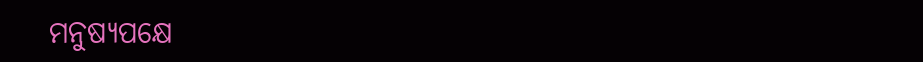ମନୁଷ୍ୟପକ୍ଷେ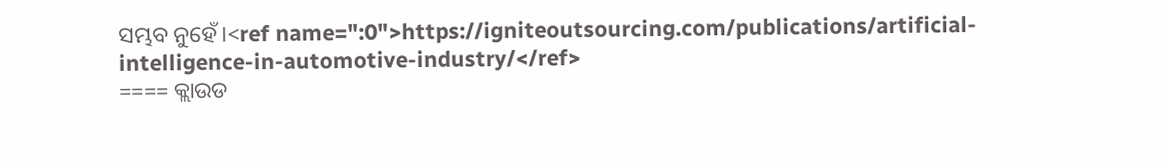ସମ୍ଭବ ନୁହେଁ।<ref name=":0">https://igniteoutsourcing.com/publications/artificial-intelligence-in-automotive-industry/</ref>
==== କ୍ଲାଉଡ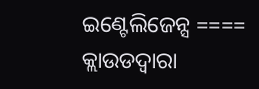ଇଣ୍ଟେଲିଜେନ୍ସ ====
କ୍ଲାଉଡଦ୍ୱାରା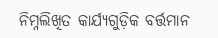ନିମ୍ନଲିଖିତ କାର୍ଯ୍ୟଗୁଡ଼ିକ ବର୍ତ୍ତମାନ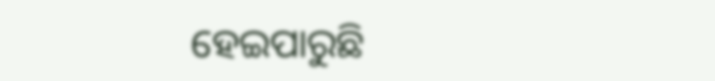ହେଇପାରୁଛି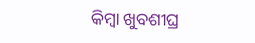କିମ୍ବା ଖୁବଶୀଘ୍ର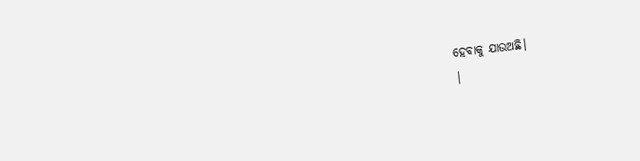ହେବାକୁ ଯାଉଅଛି।
|